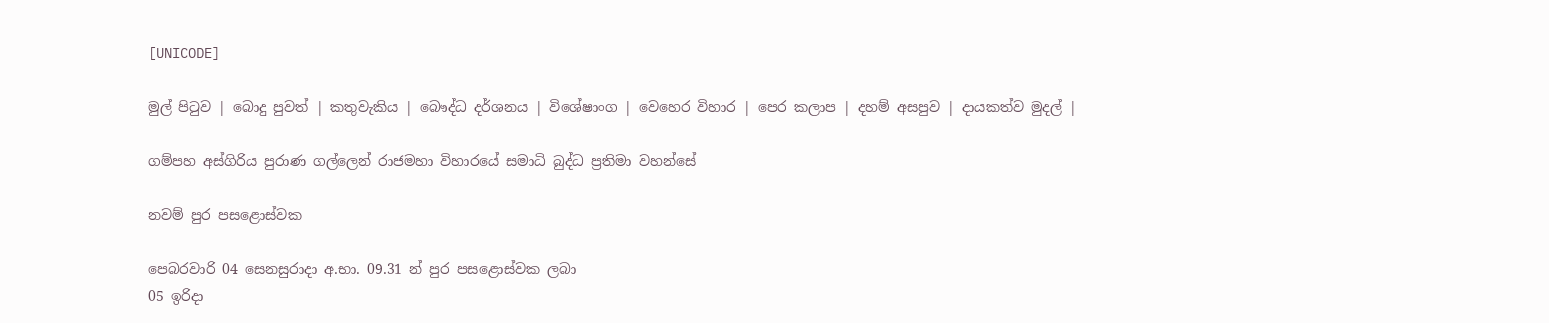[UNICODE]

මුල් පිටුව | බොදු පුවත් | කතුවැකිය | බෞද්ධ දර්ශනය | විශේෂාංග | වෙහෙර විහාර | පෙර කලාප | දහම් අසපුව | දායකත්ව මුදල් |

ගම්පහ අස්ගිරිය පුරාණ ගල්ලෙන් රාජමහා විහාරයේ සමාධි බුද්ධ ප්‍රතිමා වහන්සේ

නවම් පුර පසළොස්වක

පෙබරවාරි 04 සෙනසුරාදා අ.භා. 09.31 න් පුර පසළොස්වක ලබා
05 ඉරිදා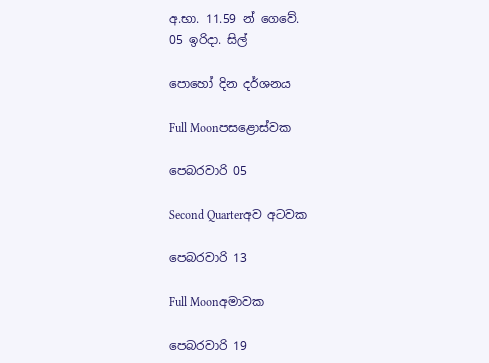අ.භා. 11.59 න් ගෙවේ.
05 ඉරිදා. සිල්

පොහෝ දින දර්ශනය

Full Moonපසළොස්වක

පෙබරවාරි 05

Second Quarterඅව අටවක

පෙබරවාරි 13

Full Moonඅමාවක

පෙබරවාරි 19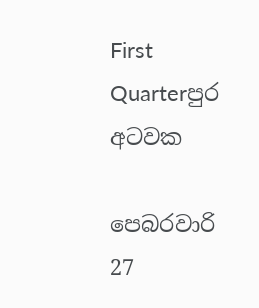First Quarterපුර අටවක

පෙබරවාරි 27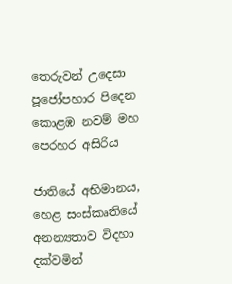තෙරුවන් උදෙසා පූජෝපහාර පිදෙන කොළඹ නවම් මහ පෙරහර අසිරිය

ජාතියේ අභිමානය, හෙළ සංස්කෘතියේ අනන්‍යතාව විදහා දක්වමින්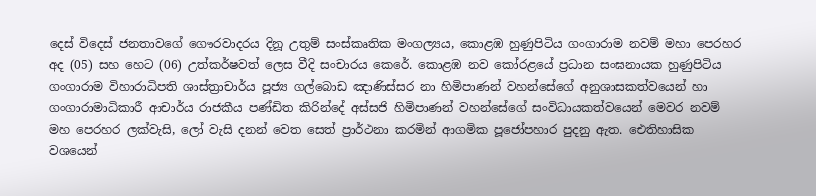දෙස් විදෙස් ජනතාවගේ ගෞරවාදරය දිනූ උතුම් සංස්කෘතික මංගල්‍යය, කොළඹ හුණුපිටිය ගංගාරාම නවම් මහා පෙරහර අද (05) සහ හෙට (06) උත්කර්ෂවත් ලෙස වීදි සංචාරය කෙරේ. කොළඹ නව කෝරළයේ ප්‍රධාන සංඝනායක හුණුපිටිය ගංගාරාම විහාරාධිපති ශාස්ත්‍රාචාර්ය පූජ්‍ය ගල්බොඩ ඤාණිස්සර නා හිමිපාණන් වහන්සේගේ අනුශාසකත්වයෙන් හා ගංගාරාමාධිකාරී ආචාර්ය රාජකීය පණ්ඩිත කිරින්දේ අස්සජි හිමිපාණන් වහන්සේගේ සංවිධායකත්වයෙන් මෙවර නවම් මහ පෙරහර ලක්වැසි, ලෝ වැසි දනන් වෙත සෙත් ප්‍රාර්ථනා කරමින් ආගමික පූජෝපහාර පුදනු ඇත. ඓතිහාසික වශයෙන්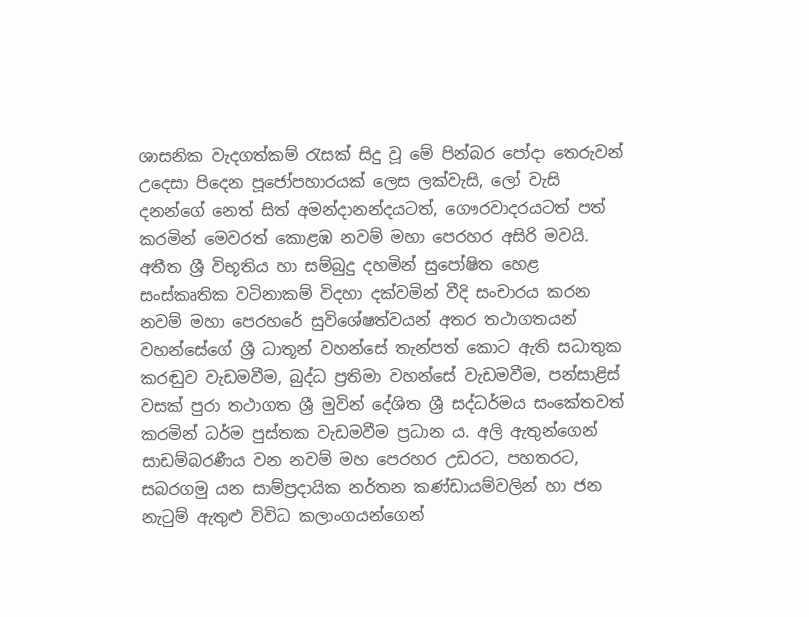ශාසනික වැදගත්කම් රැසක් සිදු වූ මේ පින්බර පෝදා තෙරුවන් උදෙසා පිදෙන පූජෝපහාරයක් ලෙස ලක්වැසි, ලෝ වැසි දනන්ගේ නෙත් සිත් අමන්දානන්දයටත්, ගෞරවාදරයටත් පත් කරමින් මෙවරත් කොළඹ නවම් මහා පෙරහර අසිරි මවයි. අතීත ශ්‍රී විභූතිය හා සම්බුදු දහමින් සුපෝෂිත හෙළ සංස්කෘතික වටිනාකම් විදහා දක්වමින් වීදි සංචාරය කරන නවම් මහා පෙරහරේ සුවිශේෂත්වයන් අතර තථාගතයන් වහන්සේගේ ශ්‍රී ධාතූන් වහන්සේ තැන්පත් කොට ඇති සධාතුක කරඬුව වැඩමවීම, බුද්ධ ප්‍රතිමා වහන්සේ වැඩමවීම, පන්සාළිස් වසක් පුරා තථාගත ශ්‍රී මුවින් දේශිත ශ්‍රී සද්ධර්මය සංකේතවත් කරමින් ධර්ම පුස්තක වැඩමවීම ප්‍රධාන ය. අලි ඇතුන්ගෙන් සාඩම්බරණීය වන නවම් මහ පෙරහර උඩරට, පහතරට, සබරගමු යන සාම්ප්‍රදායික නර්තන කණ්ඩායම්වලින් හා ජන නැටුම් ඇතුළු විවිධ කලාංගයන්ගෙන්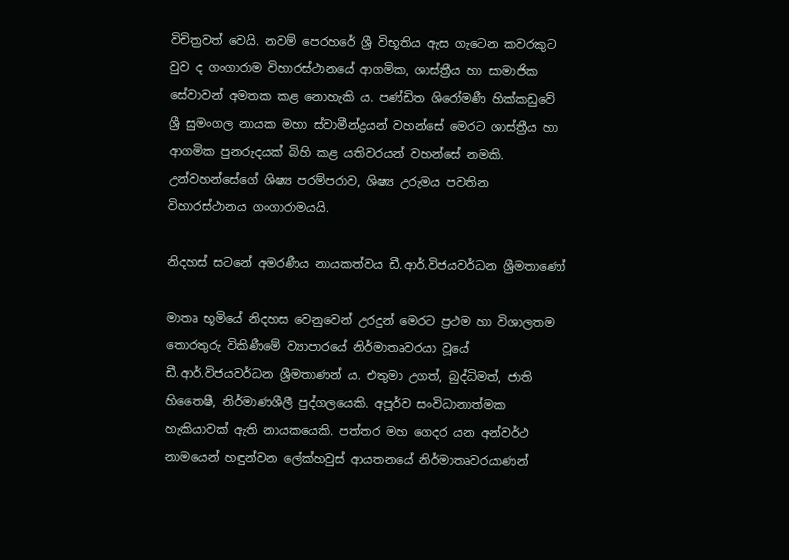විචිත්‍රවත් වෙයි. නවම් පෙරහරේ ශ්‍රී විභූතිය ඇස ගැටෙන කවරකුට වුව ද ගංගාරාම විහාරස්ථානයේ ආගමික, ශාස්ත්‍රීය හා සාමාජික සේවාවන් අමතක කළ නොහැකි ය. පණ්ඩිත ශිරෝමණී හික්කඩුවේ ශ්‍රී සුමංගල නායක මහා ස්වාමීන්ද්‍රයන් වහන්සේ මෙරට ශාස්ත්‍රීය හා ආගමික පුනරුදයක් බිහි කළ යතිවරයන් වහන්සේ නමකි. උන්වහන්සේගේ ශිෂ්‍ය පරම්පරාව, ශිෂ්‍ය උරුමය පවතින විහාරස්ථානය ගංගාරාමයයි.

නිදහස් සටනේ අමරණීය නායකත්වය ඩී.ආර්.විජයවර්ධන ශ්‍රීමතාණෝ

මාතෘ භූමියේ නිදහස වෙනුවෙන් උරදුන් මෙරට ප්‍රථම හා විශාලතම තොරතුරු විකිණීමේ ව්‍යාපාරයේ නිර්මාතෘවරයා වූයේ ඩී.ආර්.විජයවර්ධන ශ්‍රීමතාණන් ය. එතුමා උගත්, බුද්ධිමත්, ජාති හිතෛෂී, නිර්මාණශීලී පුද්ගලයෙකි. අපූර්ව සංවිධානාත්මක හැකියාවක් ඇති නායකයෙකි. පත්තර මහ ගෙදර යන අන්වර්ථ නාමයෙන් හඳුන්වන ලේක්හවුස් ආයතනයේ නිර්මාතෘවරයාණන්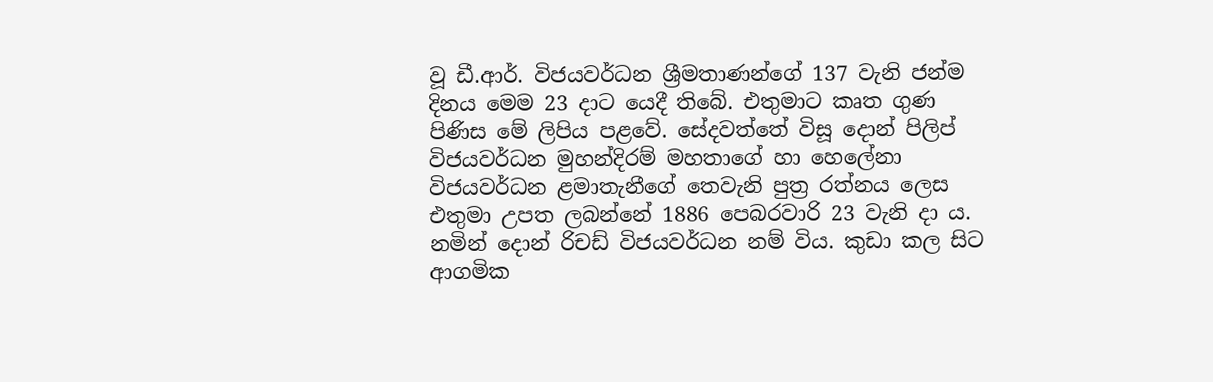වූ ඩී.ආර්. විජයවර්ධන ශ්‍රීමතාණන්ගේ 137 වැනි ජන්ම දිනය මෙම 23 දාට යෙදී තිබේ. එතුමාට කෘත ගුණ පිණිස මේ ලිපිය පළවේ. සේදවත්තේ විසූ දොන් පිලිප් විජයවර්ධන මුහන්දිරම් මහතාගේ හා හෙලේනා විජයවර්ධන ළමාතැනීගේ තෙවැනි පුත්‍ර රත්නය ලෙස එතුමා උපත ලබන්නේ 1886 පෙබරවාරි 23 වැනි දා ය. නමින් දොන් රිචඩ් විජයවර්ධන නම් විය. කුඩා කල සිට ආගමික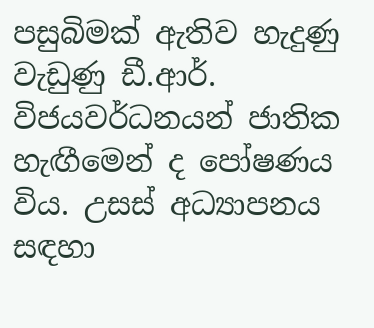පසුබිමක් ඇතිව හැදුණු වැඩුණු ඩී.ආර්. විජයවර්ධනයන් ජාතික හැඟීමෙන් ද පෝෂණය විය. උසස් අධ්‍යාපනය සඳහා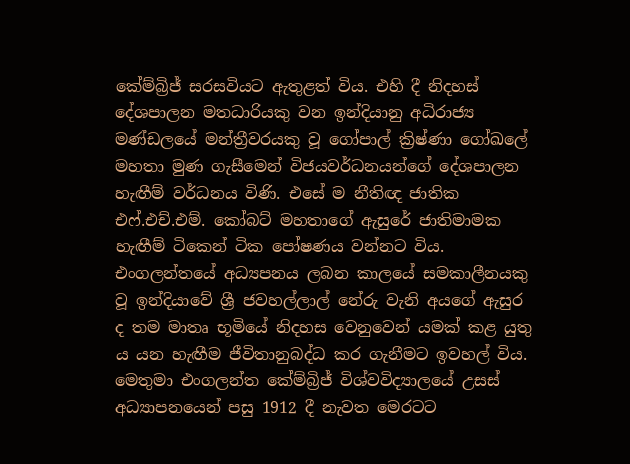කේම්බ්‍රිජ් සරසවියට ඇතුළත් විය. එහි දී නිදහස් දේශපාලන මතධාරියකු වන ඉන්දියානු අධිරාජ්‍ය මණ්ඩලයේ මන්ත්‍රීවරයකු වූ ගෝපාල් ක්‍රිෂ්ණා ගෝඛලේ මහතා මුණ ගැසීමෙන් විජයවර්ධනයන්ගේ දේශපාලන හැඟීම් වර්ධනය විණි. එසේ ම නීතිඥ ජාතික එෆ්.එච්.එම්. කෝබට් මහතාගේ ඇසුරේ ජාතිමාමක හැඟීම් ටිකෙන් ටික පෝෂණය වන්නට විය. එංගලන්තයේ අධ්‍යපනය ලබන කාලයේ සමකාලීනයකු වූ ඉන්දියාවේ ශ්‍රී ජවහල්ලාල් නේරු වැනි අයගේ ඇසුර ද තම මාතෘ භූමියේ නිදහස වෙනුවෙන් යමක් කළ යුතු ය යන හැඟීම ජීවිතානුබද්ධ කර ගැනීමට ඉවහල් විය. මෙතුමා එංගලන්ත කේම්බ්‍රිජ් විශ්වවිද්‍යාලයේ උසස් අධ්‍යාපනයෙන් පසු 1912 දී නැවත මෙරටට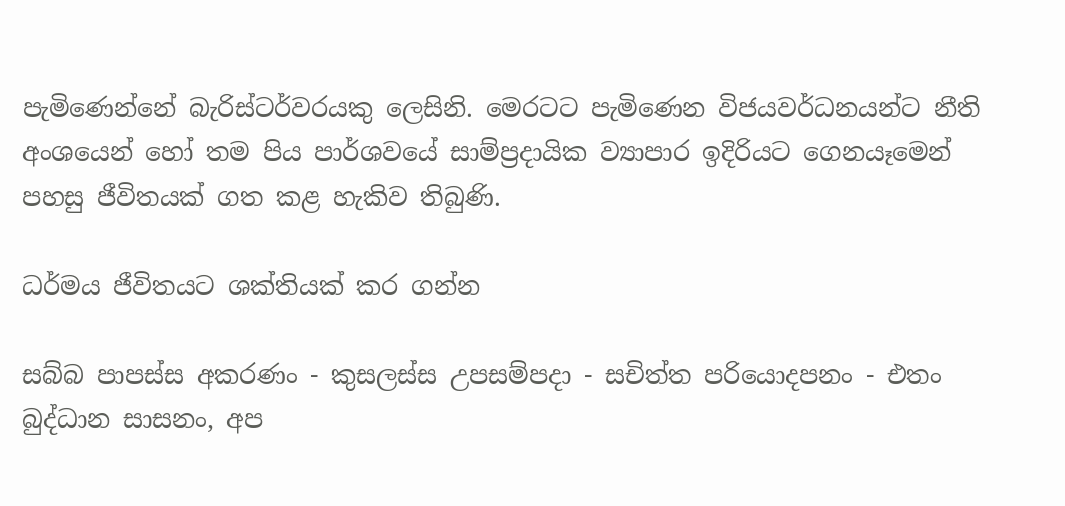පැමිණෙන්නේ බැරිස්ටර්වරයකු ලෙසිනි. මෙරටට පැමිණෙන විජයවර්ධනයන්ට නීති අංශයෙන් හෝ තම පිය පාර්ශවයේ සාම්ප්‍රදායික ව්‍යාපාර ඉදිරියට ගෙනයෑමෙන් පහසු ජීවිතයක් ගත කළ හැකිව තිබුණි.

ධර්මය ජීවිතයට ශක්තියක් කර ගන්න

සබ්බ පාපස්ස අකරණං - කුසලස්ස උපසම්පදා - සචිත්ත පරියොදපනං - එතං බුද්ධාන සාසනං, අප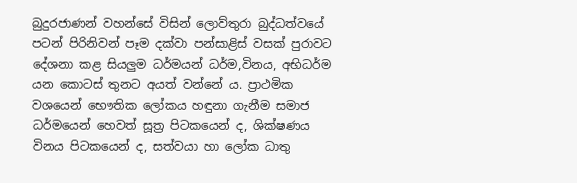බුදුරජාණන් වහන්සේ විසින් ලොව්තුරා බුද්ධත්වයේ පටන් පිරිනිවන් පෑම දක්වා පන්සාළිස් වසක් පුරාවට දේශනා කළ සියලුම ධර්මයන් ධර්ම,විනය, අභිධර්ම යන කොටස් තුනට අයත් වන්නේ ය. ප්‍රාථමික වශයෙන් භෞතික ලෝකය හඳුනා ගැනීම සමාජ ධර්මයෙන් හෙවත් සූත්‍ර පිටකයෙන් ද, ශික්ෂණය විනය පිටකයෙන් ද, සත්වයා හා ලෝක ධාතු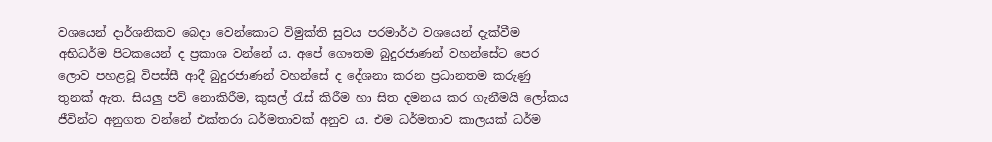වශයෙන් දාර්ශනිකව බෙදා වෙන්කොට විමුක්ති සුවය පරමාර්ථ වශයෙන් දැක්වීම අභිධර්ම පිටකයෙන් ද ප්‍රකාශ වන්නේ ය. අපේ ගෞතම බුදුරජාණන් වහන්සේට පෙර ලොව පහළවූ විපස්සී ආදී බුදුරජාණන් වහන්සේ ද දේශනා කරන ප්‍රධානතම කරුණු තුනක් ඇත. සියලු පව් නොකිරීම, කුසල් රැස් කිරීම හා සිත දමනය කර ගැනීමයි ලෝකය ජීවින්ට අනුගත වන්නේ එක්තරා ධර්මතාවක් අනුව ය. එම ධර්මතාව කාලයක් ධර්ම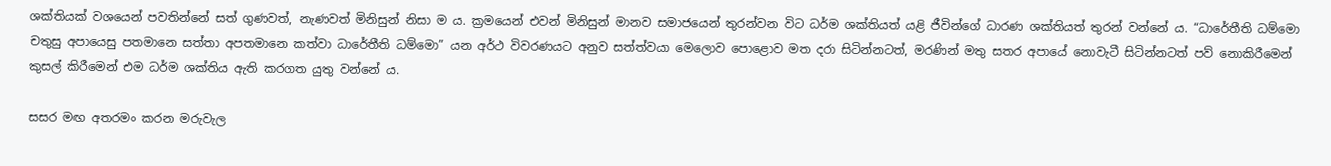ශක්තියක් වශයෙන් පවතින්නේ සත් ගුණවත්, නැණවත් මිනිසුන් නිසා ම ය. ක්‍රමයෙන් එවන් මිනිසුන් මානව සමාජයෙන් තුරන්වන විට ධර්ම ශක්තියත් යළි ජීවින්ගේ ධාරණ ශක්තියත් තුරන් වන්නේ ය. “ධාරේතීති ධම්මො චතුසු අපායෙසු පතමානෙ සත්තා අපතමානෙ කත්වා ධාරේතීති ධම්මො” යන අර්ථ විවරණයට අනුව සත්ත්වයා මෙලොව පොළොව මත දරා සිටින්නටත්, මරණින් මතු සතර අපායේ නොවැටී සිටින්නටත් පව් නොකිරීමෙන් කුසල් කිරීමෙන් එම ධර්ම ශක්තිය ඇති කරගත යුතු වන්නේ ය.

සසර මඟ අතරමං කරන මරුවැල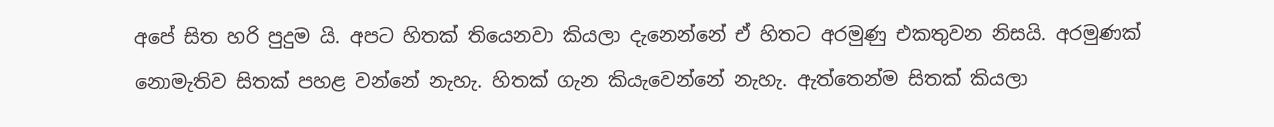අපේ සිත හරි පුදුම යි. අපට හිතක් තියෙනවා කියලා දැනෙන්නේ ඒ හිතට අරමුණු එකතුවන නිසයි. අරමුණක් නොමැතිව සිතක් පහළ වන්නේ නැහැ. හිතක් ගැන කියැවෙන්නේ නැහැ. ඇත්තෙන්ම සිතක් කියලා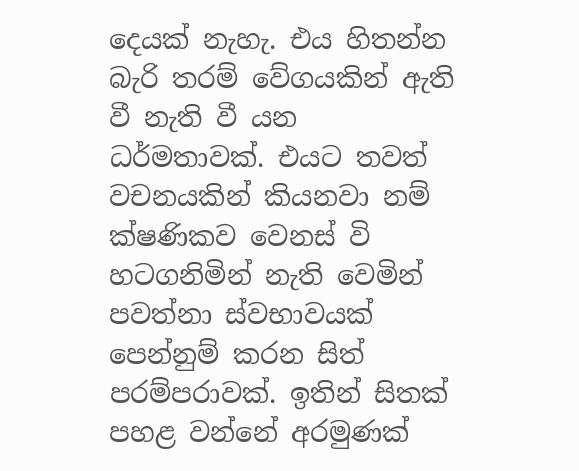දෙයක් නැහැ. එය හිතන්න බැරි තරම් වේගයකින් ඇති වී නැති වී යන ධර්මතාවක්. එයට තවත් වචනයකින් කියනවා නම් ක්ෂණිකව වෙනස් වි හටගනිමින් නැති වෙමින් පවත්නා ස්වභාවයක් පෙන්නුම් කරන සිත් පරම්පරාවක්. ඉතින් සිතක් පහළ වන්නේ අරමුණක්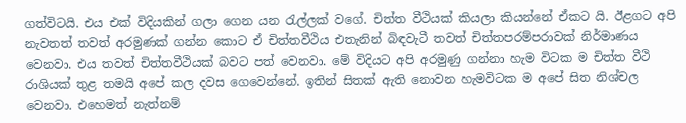ගත්විටයි. එය එක් විදියකින් ගලා ගෙන යන රැල්ලක් වගේ. චිත්ත වීථියක් කියලා කියන්නේ ඒකට යි. ඊළගට අපි නැවතත් තවත් අරමුණක් ගන්න කොට ඒ චිත්තවීථිය එතැනින් බිඳවැටී තවත් චිත්තපරම්පරාවක් නිර්මාණය වෙනවා. එය තවත් චිත්තවීථියක් බවට පත් වෙනවා. මේ විදියට අපි අරමුණු ගන්නා හැම විටක ම චිත්ත වීථි රාශියක් තුළ තමයි අපේ කල දවස ගෙවෙන්නේ. ඉතින් සිතක් ඇති නොවන හැමවිටක ම අපේ සිත නිශ්චල වෙනවා. එහෙමත් නැත්නම්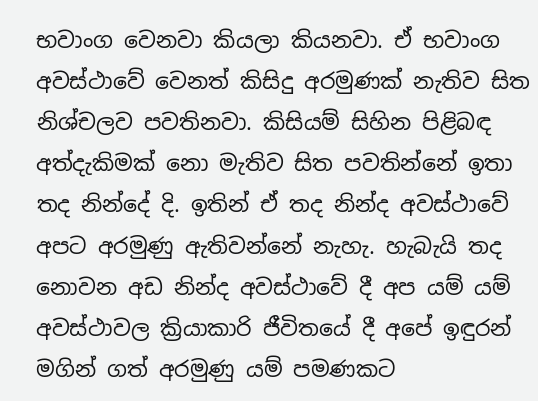භවාංග වෙනවා කියලා කියනවා. ඒ භවාංග අවස්ථාවේ වෙනත් කිසිදු අරමුණක් නැතිව සිත නිශ්චලව පවතිනවා. කිසියම් සිහින පිළිබඳ අත්දැකිමක් නො මැතිව සිත පවතින්නේ ඉතා තද නින්දේ දි. ඉතින් ඒ තද නින්ද අවස්ථාවේ අපට අරමුණු ඇතිවන්නේ නැහැ. හැබැයි තද නොවන අඩ නින්ද අවස්ථාවේ දී අප යම් යම් අවස්ථාවල ක්‍රියාකාරි ජීවිතයේ දී අපේ ඉඳුරන් මගින් ගත් අරමුණු යම් පමණකට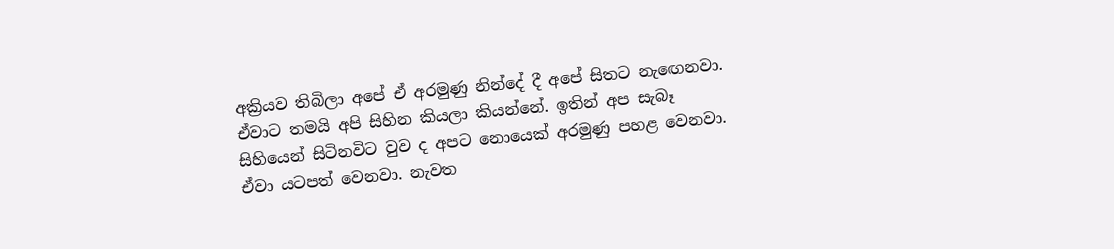අක්‍රියව තිබිලා අපේ ඒ අරමුණු නින්දේ දී අපේ සිතට නැඟෙනවා. ඒවාට තමයි අපි සිහින කියලා කියන්නේ. ඉතින් අප සැබෑ සිහියෙන් සිටිනවිට වුව ද අපට නොයෙක් අරමුණු පහළ වෙනවා. ඒවා යටපත් වෙනවා. නැවත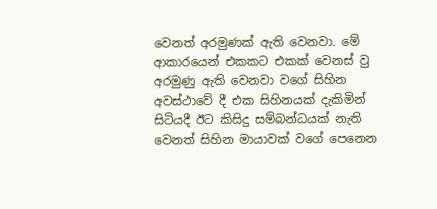වෙනත් අරමුණක් ඇති වෙනවා. මේ ආකාරයෙන් එකකට එකක් වෙනස් වු අරමුණු ඇති වෙනවා වගේ සිහින අවස්ථාවේ දී එක සිහිනයක් දැකිමින් සිටියදී ඊට කිසිදු සම්බන්ධයක් නැති වෙනත් සිහින මායාවක් වගේ පෙනෙන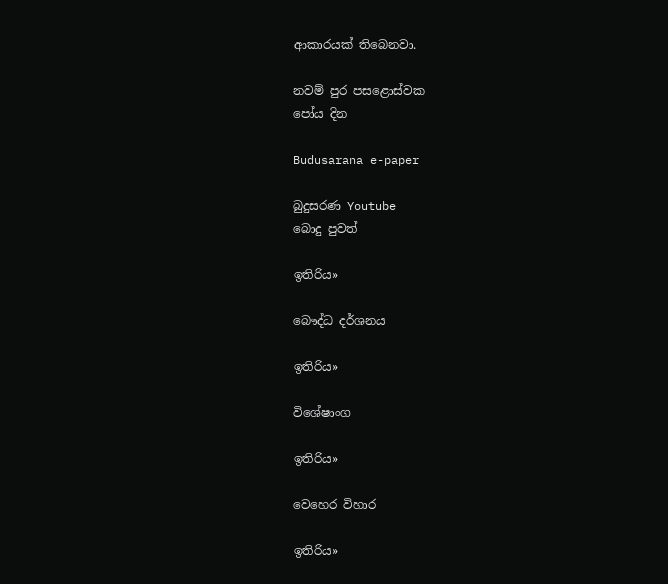ආකාරයක් තිබෙනවා.

නවම් පුර පසළොස්වක
පෝය දින

Budusarana e-paper

බුදුසරණ Youtube
බොදු පුවත්

ඉතිරිය»

බෞද්ධ දර්ශනය

ඉතිරිය»

විශේෂාංග

ඉතිරිය»

වෙහෙර විහාර

ඉතිරිය»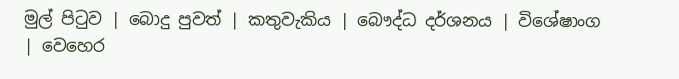මුල් පිටුව | බොදු පුවත් | කතුවැකිය | බෞද්ධ දර්ශනය | විශේෂාංග | වෙහෙර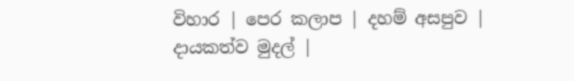විහාර | පෙර කලාප | දහම් අසපුව | දායකත්ව මුදල් |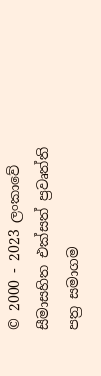© 2000 - 2023 ලංකාවේ සීමාසහිත එක්සත් ප්‍රවෘත්ති පත්‍ර සමාගම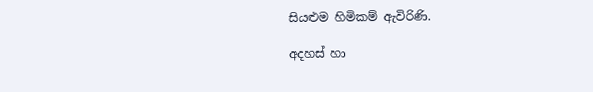සියළුම හිමිකම් ඇවිරිණි.

අදහස් හා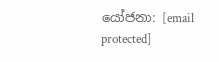යෝජනා: [email protected]